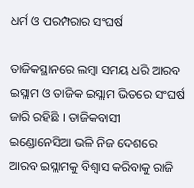ଧର୍ମ ଓ ପରମ୍ପରାର ସଂଘର୍ଷ

ତାଜିକସ୍ଥାନରେ ଲମ୍ବା ସମୟ ଧରି ଆରବ ଇସ୍ଲାମ ଓ ତାଜିକ ଇସ୍ଲାମ ଭିତରେ ସଂଘର୍ଷ ଜାରି ରହିଛି । ତାଜିକବାସୀ ଇଣ୍ଡୋନେସିଆ ଭଳି ନିଜ ଦେଶରେ ଆରବ ଇସ୍ଲାମକୁ ବିଶ୍ୱାସ କରିବାକୁ ରାଜି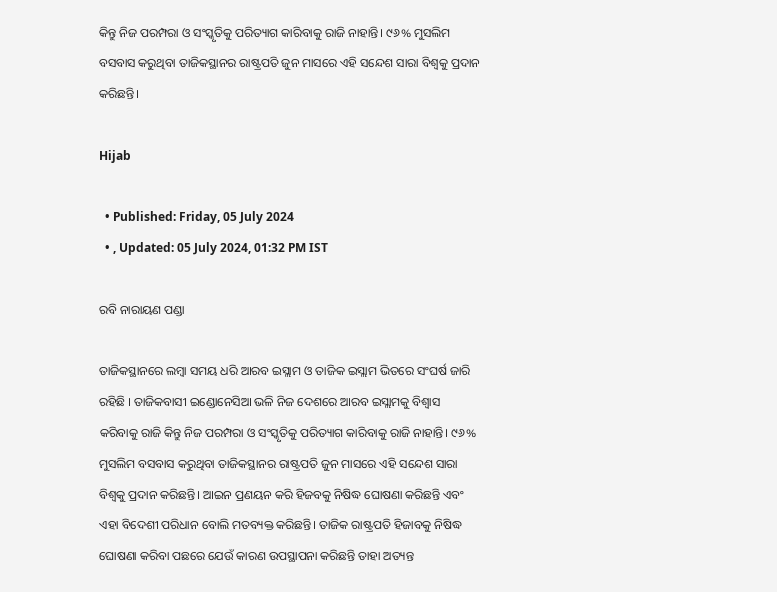କିନ୍ତୁ ନିଜ ପରମ୍ପରା ଓ ସଂସ୍କୃତିକୁ ପରିତ୍ୟାଗ କାରିବାକୁ ରାଜି ନାହାନ୍ତି। ୯୬% ମୁସଲିମ ବସବାସ କରୁଥିବା ତାଜିକସ୍ଥାନର ରାଷ୍ଟ୍ରପତି ଜୁନ ମାସରେ ଏହି ସନ୍ଦେଶ ସାରା ବିଶ୍ୱକୁ ପ୍ରଦାନ କରିଛନ୍ତି।

Hijab

  • Published: Friday, 05 July 2024
  • , Updated: 05 July 2024, 01:32 PM IST

ରବି ନାରାୟଣ ପଣ୍ଡା

ତାଜିକସ୍ଥାନରେ ଲମ୍ବା ସମୟ ଧରି ଆରବ ଇସ୍ଲାମ ଓ ତାଜିକ ଇସ୍ଲାମ ଭିତରେ ସଂଘର୍ଷ ଜାରି ରହିଛି । ତାଜିକବାସୀ ଇଣ୍ଡୋନେସିଆ ଭଳି ନିଜ ଦେଶରେ ଆରବ ଇସ୍ଲାମକୁ ବିଶ୍ୱାସ କରିବାକୁ ରାଜି କିନ୍ତୁ ନିଜ ପରମ୍ପରା ଓ ସଂସ୍କୃତିକୁ ପରିତ୍ୟାଗ କାରିବାକୁ ରାଜି ନାହାନ୍ତି। ୯୬% ମୁସଲିମ ବସବାସ କରୁଥିବା ତାଜିକସ୍ଥାନର ରାଷ୍ଟ୍ରପତି ଜୁନ ମାସରେ ଏହି ସନ୍ଦେଶ ସାରା ବିଶ୍ୱକୁ ପ୍ରଦାନ କରିଛନ୍ତି। ଆଇନ ପ୍ରଣୟନ କରି ହିଜବକୁ ନିଷିଦ୍ଧ ଘୋଷଣା କରିଛନ୍ତି ଏବଂ ଏହା ବିଦେଶୀ ପରିଧାନ ବୋଲି ମତବ୍ୟକ୍ତ କରିଛନ୍ତି। ତାଜିକ ରାଷ୍ଟ୍ରପତି ହିଜାବକୁ ନିଷିଦ୍ଧ ଘୋଷଣା କରିବା ପଛରେ ଯେଉଁ କାରଣ ଉପସ୍ଥାପନା କରିଛନ୍ତି ତାହା ଅତ୍ୟନ୍ତ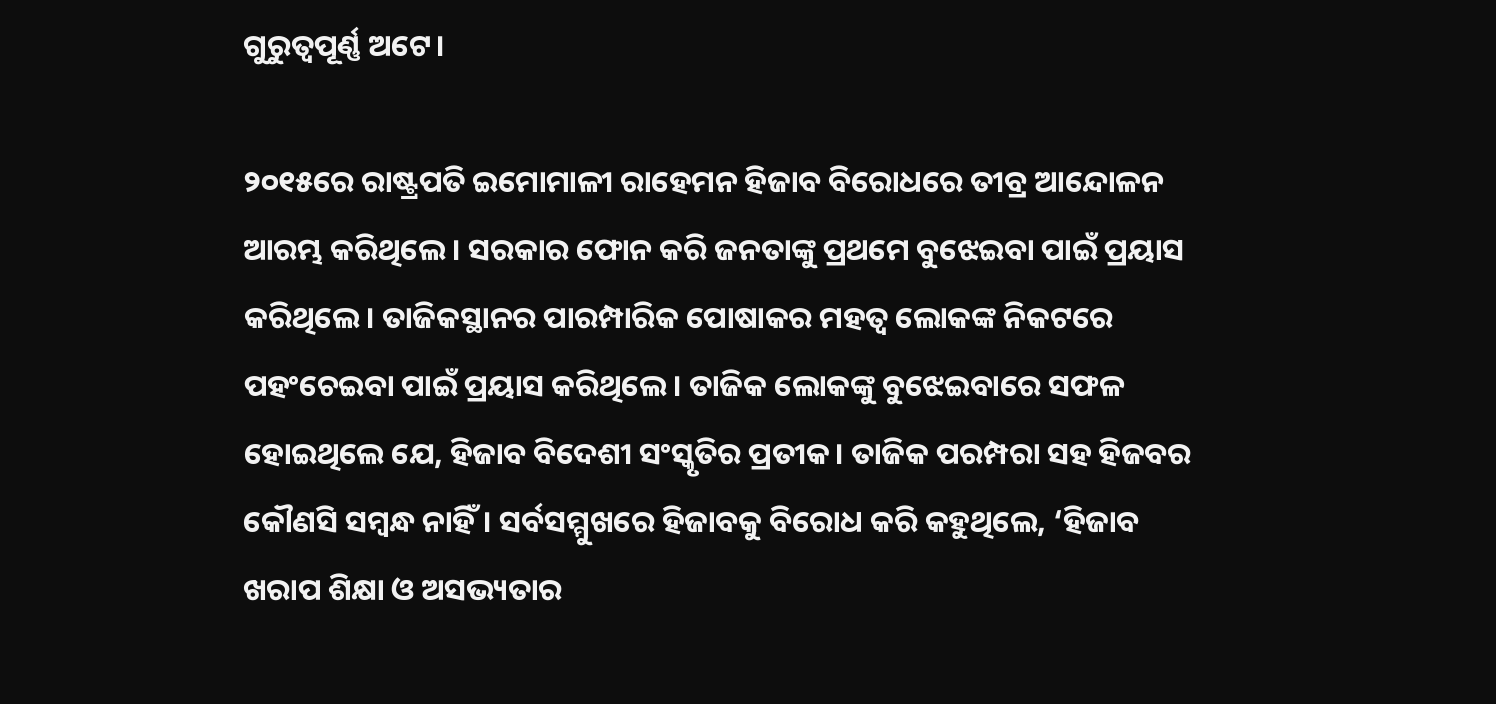ଗୁରୁତ୍ୱପୂର୍ଣ୍ଣ ଅଟେ।

୨୦୧୫ରେ ରାଷ୍ଟ୍ରପତି ଇମୋମାଳୀ ରାହେମନ ହିଜାବ ବିରୋଧରେ ତୀବ୍ର ଆନ୍ଦୋଳନ ଆରମ୍ଭ କରିଥିଲେ। ସରକାର ଫୋନ କରି ଜନତାଙ୍କୁ ପ୍ରଥମେ ବୁଝେଇବା ପାଇଁ ପ୍ରୟାସ କରିଥିଲେ। ତାଜିକସ୍ଥାନର ପାରମ୍ପାରିକ ପୋଷାକର ମହତ୍ୱ ଲୋକଙ୍କ ନିକଟରେ ପହଂଚେଇବା ପାଇଁ ପ୍ରୟାସ କରିଥିଲେ। ତାଜିକ ଲୋକଙ୍କୁ ବୁଝେଇବାରେ ସଫଳ ହୋଇଥିଲେ ଯେ, ହିଜାବ ବିଦେଶୀ ସଂସ୍କୃତିର ପ୍ରତୀକ। ତାଜିକ ପରମ୍ପରା ସହ ହିଜବର କୌଣସି ସମ୍ୱନ୍ଧ ନାହିଁ। ସର୍ବସମ୍ମୁଖରେ ହିଜାବକୁ ବିରୋଧ କରି କହୁଥିଲେ, ‘ହିଜାବ ଖରାପ ଶିକ୍ଷା ଓ ଅସଭ୍ୟତାର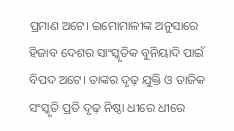ପ୍ରମାଣ ଅଟେ। ଇମୋମାଳୀଙ୍କ ଅନୁସାରେ ହିଜାବ ଦେଶର ସାଂସ୍କୃତିକ ବୁନିୟାଦି ପାଇଁ ବିପଦ ଅଟେ। ତାଙ୍କର ଦୃଢ଼ ଯୁକ୍ତି ଓ ତାଜିକ ସଂସ୍କୃତି ପ୍ରତି ଦୃଢ଼ ନିଷ୍ଠା ଧୀରେ ଧୀରେ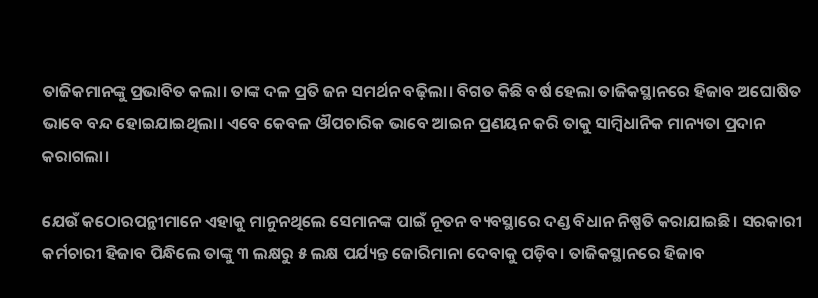ତାଜିକମାନଙ୍କୁ ପ୍ରଭାବିତ କଲା। ତାଙ୍କ ଦଳ ପ୍ରତି ଜନ ସମର୍ଥନ ବଢ଼ିଲା। ବିଗତ କିଛି ବର୍ଷ ହେଲା ତାଜିକସ୍ଥାନରେ ହିଜାବ ଅଘୋଷିତ ଭାବେ ବନ୍ଦ ହୋଇଯାଇଥିଲା। ଏବେ କେବଳ ଔପଚାରିକ ଭାବେ ଆଇନ ପ୍ରଣୟନ କରି ତାକୁ ସାମ୍ବିଧାନିକ ମାନ୍ୟତା ପ୍ରଦାନ କରାଗଲା।

ଯେଉଁ କଠୋରପନ୍ଥୀମାନେ ଏହାକୁ ମାନୁନଥିଲେ ସେମାନଙ୍କ ପାଇଁ ନୂତନ ବ୍ୟବସ୍ଥାରେ ଦଣ୍ଡ ବିଧାନ ନିଷ୍ପତି କରାଯାଇଛି। ସରକାରୀ କର୍ମଚାରୀ ହିଜାବ ପିନ୍ଧିଲେ ତାଙ୍କୁ ୩ ଲକ୍ଷରୁ ୫ ଲକ୍ଷ ପର୍ଯ୍ୟନ୍ତ ଜୋରିମାନା ଦେବାକୁ ପଡ଼ିବ। ତାଜିକସ୍ଥାନରେ ହିଜାବ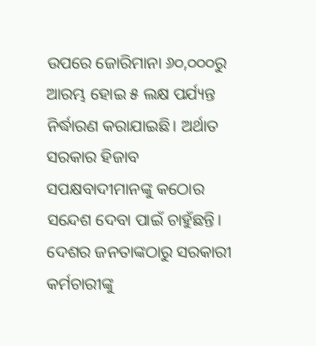ଉପରେ ଜୋରିମାନା ୬୦,୦୦୦ରୁ ଆରମ୍ଭ ହୋଇ ୫ ଲକ୍ଷ ପର୍ଯ୍ୟନ୍ତ ନିର୍ଦ୍ଧାରଣ କରାଯାଇଛି। ଅର୍ଥାତ ସରକାର ହିଜାବ ସପକ୍ଷବାଦୀମାନଙ୍କୁ କଠୋର ସନ୍ଦେଶ ଦେବା ପାଇଁ ଚାହୁଁଛନ୍ତି। ଦେଶର ଜନତାଙ୍କଠାରୁ ସରକାରୀ କର୍ମଚାରୀଙ୍କୁ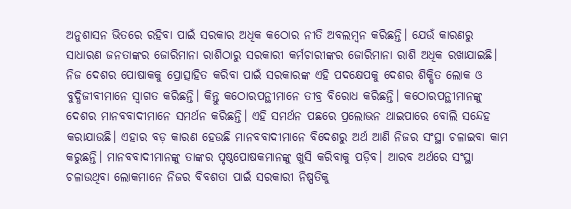ଅନୁଶାସନ ଭିତରେ ରହିବା ପାଇଁ ସରକାର ଅଧିକ କଠୋର ନୀତି ଅବଲମ୍ବନ କରିଛନ୍ତି। ଯେଉଁ କାରଣରୁ ସାଧାରଣ ଜନତାଙ୍କର ଜୋରିମାନା ରାଶିଠାରୁ ସରକାରୀ କର୍ମଚାରୀଙ୍କର ଜୋରିମାନା ରାଶି ଅଧିକ ରଖାଯାଇଛି। ନିଜ ଦେଶର ପୋଷାକକୁ ପ୍ରୋତ୍ସାହିତ କରିବା ପାଇଁ ସରକାରଙ୍କ ଏହି ପଦକ୍ଷେପକୁ ଦେଶର ଶିକ୍ଷିତ ଲୋକ ଓ ବୁଦ୍ଧିଜୀବୀମାନେ ସ୍ୱାଗତ କରିଛନ୍ତି। କିନ୍ତୁ କଠୋରପନ୍ଥୀମାନେ ତୀବ୍ର ବିରୋଧ କରିଛନ୍ତି। କଠୋରପନ୍ଥୀମାନଙ୍କୁ ଦେଶର ମାନବବାଦୀମାନେ ସମର୍ଥନ କରିଛନ୍ତି। ଏହି ସମର୍ଥନ ପଛରେ ପ୍ରଲୋଭନ ଥାଇପାରେ ବୋଲି ସନ୍ଦେହ କରାଯାଉଛି। ଏହାର ବଡ଼ କାରଣ ହେଉଛି ମାନବବାଦୀମାନେ ବିଦେଶରୁ ଅର୍ଥ ଆଣି ନିଜର ସଂସ୍ଥା ଚଳାଇବା କାମ କରୁଛନ୍ତି। ମାନବବାଦୀମାନଙ୍କୁ ତାଙ୍କର ପୃଷ୍ଠପୋଷକମାନଙ୍କୁ ଖୁସି କରିବାକୁ ପଡ଼ିବ। ଆରବ ଅର୍ଥରେ ସଂସ୍ଥା ଚଳାଉଥିବା ଲୋକମାନେ ନିଜର ବିବଶତା ପାଇଁ ସରକାରୀ ନିଷ୍ପତିକୁ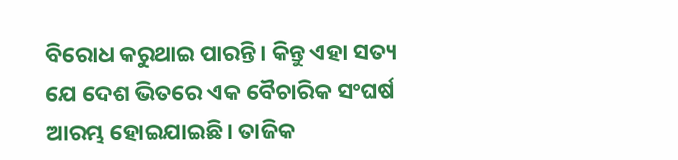ବିରୋଧ କରୁଥାଇ ପାରନ୍ତି। କିନ୍ତୁ ଏହା ସତ୍ୟ ଯେ ଦେଶ ଭିତରେ ଏକ ବୈଚାରିକ ସଂଘର୍ଷ ଆରମ୍ଭ ହୋଇଯାଇଛି। ତାଜିକ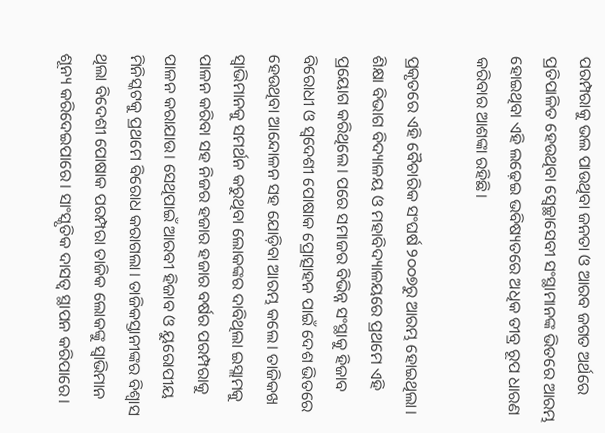ପରମ୍ପରାକୁ ଭଲ ପାଉଥିବା ଜନତା ଓ ଆରବ ଜଗତ ଅର୍ଥରେ ପ୍ରତିପାଳିତ ହେଉଥିବା ସ୍ୱେଚ୍ଛାସେବୀ ସଂସ୍ଥାମାନଙ୍କ ଭିତରେ ଆରମ୍ଭ ହୋଇଥିବା ଏହି ଲଢ଼େଇ ଭବିଷ୍ୟତରେ ଅଧିକ ତୀବ୍ର ରୂପ ଧାରଣ କରିବାର ଆଶଙ୍କା ରହିଛି।

ପ୍ରକୃତରେ ଏହି ବୈଚାରିକ ସଂଘର୍ଷ ୨୦୦୭ରୁ ଆରମ୍ଭ ହୋଇଥିଲା। ଶିକ୍ଷା ବିଭାଗ ବିଦ୍ୟାଳୟ ଓ ମହାବିଦ୍ୟାଳୟରେ ପ୍ରଥମେ ଏହି ପ୍ରୟୋଗ କରିଥିଲେ। ପରେ ସମାଜର ବିଭିନ୍ନ ସଂସ୍ଥାକୁ ହିଜାବ ବିରୋଧୀ ଓ ସ୍ୱଦେଶୀ ପୋଷାକ ପ୍ରୋତ୍ସାହନ ପାଇଁ ଦେଶ ଭିତରେ ହେଉଥିବା ଆନ୍ଦୋଳନ ସହ ଯୋଡ଼ିବା ଆରମ୍ଭ କଲେ। ତାଜିକଖ ସ୍ୱାଭିମାନକୁ ସମର୍ଥନ କରୁଥିବା ଲୋକଙ୍କର ଦାବିଥିଲା ଇସ୍ଲାମକୁ ପାଳନ କରିବା ସହ ନିଜର ହଜାର ହଜାର ବର୍ଷର ପରମ୍ପରାକୁ ପାଳନ କରାଯାଉ। ସେଥିପାଇଁ ଆରବୀ ହିଜାବ ଓ ୟୁରୋପୀୟ ମିନିସ୍କଟକୁ ପ୍ରଥମେ ବିରୋଧ କରାଗଲା। ତାଜିକସ୍ତାନୀଙ୍କର ବିଶ୍ୱାସ ଥିଲା ବିଦେଶୀ ପୋଷାକ ପରମ୍ପରା ତାଜିକ ଲୋକଙ୍କୁ ସ୍ୱାଭିମାନ ଶୂନ୍ୟ କରିଦେଇପାରେ। ସାଂସ୍କୃତିକ ଦାସତ୍ୱ ସ୍ଥାପନ କରିପାରେ।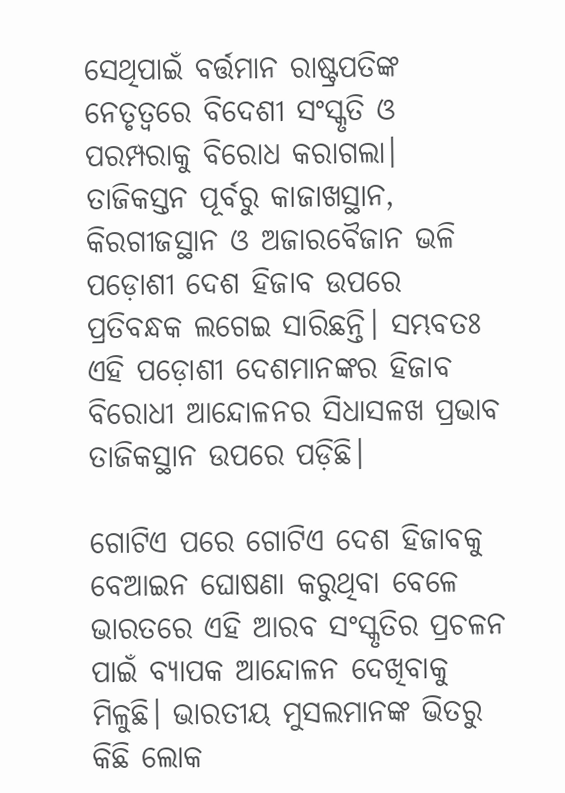ସେଥିପାଇଁ ବର୍ତ୍ତମାନ ରାଷ୍ଟ୍ରପତିଙ୍କ ନେତୃତ୍ୱରେ ବିଦେଶୀ ସଂସ୍କୃତି ଓ ପରମ୍ପରାକୁ ବିରୋଧ କରାଗଲା। ତାଜିକସ୍ତନ ପୂର୍ବରୁ କାଜାଖସ୍ଥାନ, କିରଗୀଜସ୍ଥାନ ଓ ଅଜାରବୈଜାନ ଭଳି ପଡ଼ୋଶୀ ଦେଶ ହିଜାବ ଉପରେ ପ୍ରତିବନ୍ଧକ ଲଗେଇ ସାରିଛନ୍ତି। ସମ୍ଭବତଃ ଏହି ପଡ଼ୋଶୀ ଦେଶମାନଙ୍କର ହିଜାବ ବିରୋଧୀ ଆନ୍ଦୋଳନର ସିଧାସଳଖ ପ୍ରଭାବ ତାଜିକସ୍ଥାନ ଉପରେ ପଡ଼ିଛି।

ଗୋଟିଏ ପରେ ଗୋଟିଏ ଦେଶ ହିଜାବକୁ ବେଆଇନ ଘୋଷଣା କରୁଥିବା ବେଳେ ଭାରତରେ ଏହି ଆରବ ସଂସ୍କୃତିର ପ୍ରଚଳନ ପାଇଁ ବ୍ୟାପକ ଆନ୍ଦୋଳନ ଦେଖିବାକୁ ମିଳୁଛି। ଭାରତୀୟ ମୁସଲମାନଙ୍କ ଭିତରୁ କିଛି ଲୋକ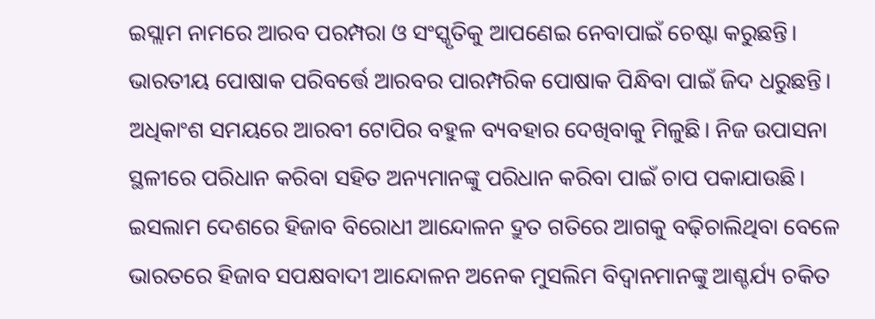ଇସ୍ଲାମ ନାମରେ ଆରବ ପରମ୍ପରା ଓ ସଂସ୍କୃତିକୁ ଆପଣେଇ ନେବାପାଇଁ ଚେଷ୍ଟା କରୁଛନ୍ତି। ଭାରତୀୟ ପୋଷାକ ପରିବର୍ତ୍ତେ ଆରବର ପାରମ୍ପରିକ ପୋଷାକ ପିନ୍ଧିବା ପାଇଁ ଜିଦ ଧରୁଛନ୍ତି। ଅଧିକାଂଶ ସମୟରେ ଆରବୀ ଟୋପିର ବହୁଳ ବ୍ୟବହାର ଦେଖିବାକୁ ମିଳୁଛି। ନିଜ ଉପାସନା ସ୍ଥଳୀରେ ପରିଧାନ କରିବା ସହିତ ଅନ୍ୟମାନଙ୍କୁ ପରିଧାନ କରିବା ପାଇଁ ଚାପ ପକାଯାଉଛି। ଇସଲାମ ଦେଶରେ ହିଜାବ ବିରୋଧୀ ଆନ୍ଦୋଳନ ଦ୍ରୁତ ଗତିରେ ଆଗକୁ ବଢ଼ିଚାଲିଥିବା ବେଳେ ଭାରତରେ ହିଜାବ ସପକ୍ଷବାଦୀ ଆନ୍ଦୋଳନ ଅନେକ ମୁସଲିମ ବିଦ୍ୱାନମାନଙ୍କୁ ଆଶ୍ଚର୍ଯ୍ୟ ଚକିତ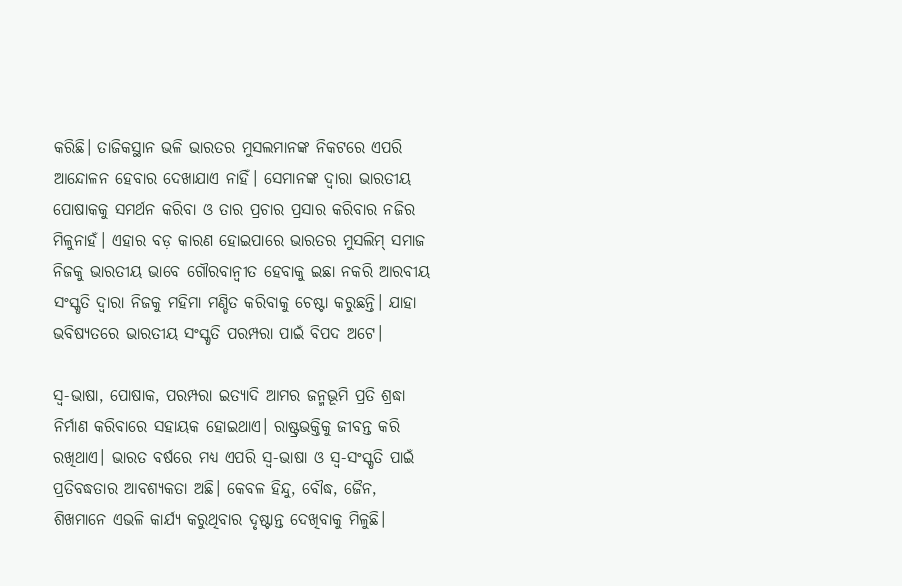କରିଛି। ତାଜିକସ୍ଥାନ ଭଳି ଭାରତର ମୁସଲମାନଙ୍କ ନିକଟରେ ଏପରି ଆନ୍ଦୋଳନ ହେବାର ଦେଖାଯାଏ ନାହିଁ। ସେମାନଙ୍କ ଦ୍ୱାରା ଭାରତୀୟ ପୋଷାକକୁ ସମର୍ଥନ କରିବା ଓ ତାର ପ୍ରଚାର ପ୍ରସାର କରିବାର ନଜିର ମିଳୁନାହଁ। ଏହାର ବଡ଼ କାରଣ ହୋଇପାରେ ଭାରତର ମୁସଲିମ୍ ସମାଜ ନିଜକୁ ଭାରତୀୟ ଭାବେ ଗୌରବାନ୍ୱୀତ ହେବାକୁ ଇଛା ନକରି ଆରବୀୟ ସଂସ୍କୃତି ଦ୍ୱାରା ନିଜକୁ ମହିମା ମଣ୍ଡିତ କରିବାକୁ ଚେଷ୍ଟା କରୁଛନ୍ତି। ଯାହା ଭବିଷ୍ୟତରେ ଭାରତୀୟ ସଂସ୍କୃତି ପରମ୍ପରା ପାଇଁ ବିପଦ ଅଟେ।

ସ୍ୱ-ଭାଷା, ପୋଷାକ, ପରମ୍ପରା ଇତ୍ୟାଦି ଆମର ଜନ୍ମଭୂମି ପ୍ରତି ଶ୍ରଦ୍ଧା ନିର୍ମାଣ କରିବାରେ ସହାୟକ ହୋଇଥାଏ। ରାଷ୍ଟ୍ରଭକ୍ତିକୁ ଜୀବନ୍ତ କରି ରଖିଥାଏ। ଭାରତ ବର୍ଷରେ ମଧ୍ୟ ଏପରି ସ୍ୱ-ଭାଷା ଓ ସ୍ୱ-ସଂସ୍କୃତି ପାଇଁ ପ୍ରତିବଦ୍ଧତାର ଆବଶ୍ୟକତା ଅଛି। କେବଳ ହିନ୍ଦୁ, ବୌଦ୍ଧ, ଜୈନ, ଶିଖମାନେ ଏଭଳି କାର୍ଯ୍ୟ କରୁଥିବାର ଦୃଷ୍ଟାନ୍ତ ଦେଖିବାକୁ ମିଳୁଛି।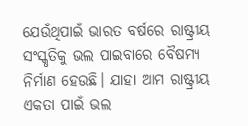ଯେଉଁଥିପାଇଁ ଭାରତ ବର୍ଷରେ ରାଷ୍ଟ୍ରୀୟ ସଂସ୍କୃତିକୁ ଭଲ ପାଇବାରେ ବୈଷମ୍ୟ ନିର୍ମାଣ ହେଉଛି। ଯାହା ଆମ ରାଷ୍ଟ୍ରୀୟ ଏକତା ପାଇଁ ଭଲ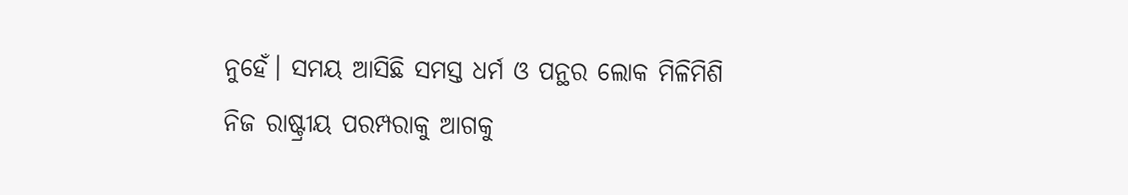ନୁହେଁ। ସମୟ ଆସିଛି ସମସ୍ତ ଧର୍ମ ଓ ପନ୍ଥର ଲୋକ ମିଳିମିଶି ନିଜ ରାଷ୍ଟ୍ରୀୟ ପରମ୍ପରାକୁ ଆଗକୁ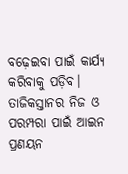ବଢ଼େଇବା ପାଇଁ କାର୍ଯ୍ୟ କରିବାକୁ ପଡ଼ିବ। ତାଜିକସ୍ତାନର ନିଜ ଓ ପରମ୍ପରା ପାଇଁ ଆଇନ ପ୍ରଣୟନ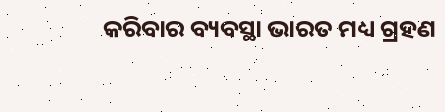କରିବାର ବ୍ୟବସ୍ଥା ଭାରତ ମଧ୍ୟ ଗ୍ରହଣ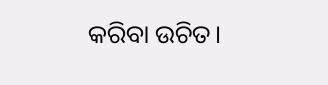କରିବା ଉଚିତ।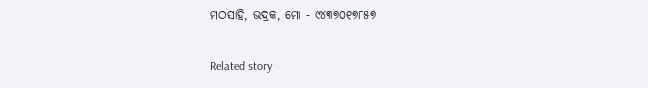ମଠସାହି, ଭଦ୍ରକ, ମୋ - ୯୪୩୭୦୧୭୮୫୭

Related story